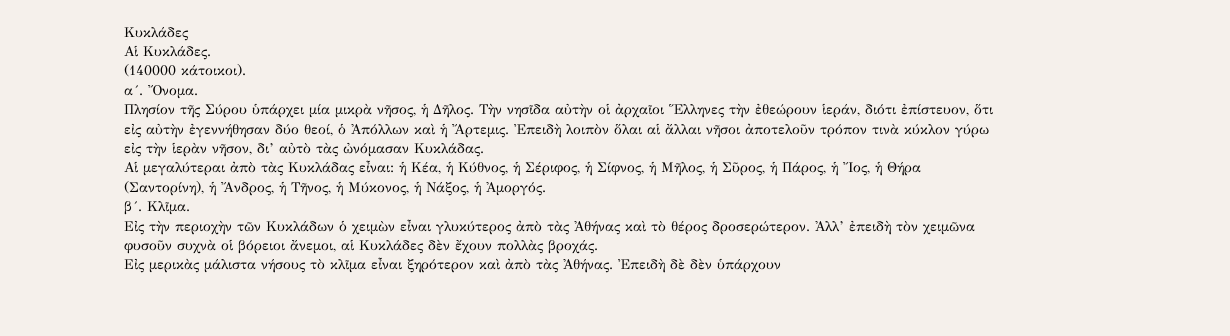Κυκλάδες
Αἱ Κυκλάδες.
(140000 κάτοικοι).
α´. Ὄνομα.
Πλησίον τῆς Σύρου ὑπάρχει μία μικρὰ νῆσος, ἡ Δῆλος. Τὴν νησῖδα αὐτὴν οἱ ἀρχαῖοι Ἕλληνες τὴν ἐθεώρουν ἱεράν, διότι ἐπίστευον, ὅτι εἰς αὐτὴν ἐγεννήθησαν δύο θεοί, ὁ Ἀπόλλων καὶ ἡ Ἄρτεμις. Ἐπειδὴ λοιπὸν ὅλαι αἱ ἄλλαι νῆσοι ἀποτελοῦν τρόπον τινὰ κύκλον γύρω εἰς τὴν ἱερὰν νῆσον, δι’ αὐτὸ τὰς ὠνόμασαν Κυκλάδας.
Αἱ μεγαλύτεραι ἀπὸ τὰς Κυκλάδας εἶναι: ἡ Κέα, ἡ Κύθνος, ἡ Σέριφος, ἡ Σίφνος, ἡ Μῆλος, ἡ Σῦρος, ἡ Πάρος, ἡ Ἴος, ἡ Θήρα (Σαντορίνη), ἡ Ἄνδρος, ἡ Τῆνος, ἡ Μύκονος, ἡ Νάξος, ἡ Ἀμοργός.
β´. Κλῖμα.
Εἰς τὴν περιοχὴν τῶν Κυκλάδων ὁ χειμὼν εἶναι γλυκύτερος ἀπὸ τὰς Ἀθήνας καὶ τὸ θέρος δροσερώτερον. Ἀλλ’ ἐπειδὴ τὸν χειμῶνα φυσοῦν συχνὰ οἱ βόρειοι ἄνεμοι, αἱ Κυκλάδες δὲν ἔχουν πολλὰς βροχάς.
Εἰς μερικὰς μάλιστα νήσους τὸ κλῖμα εἶναι ξηρότερον καὶ ἀπὸ τὰς Ἀθήνας. Ἐπειδὴ δὲ δὲν ὑπάρχουν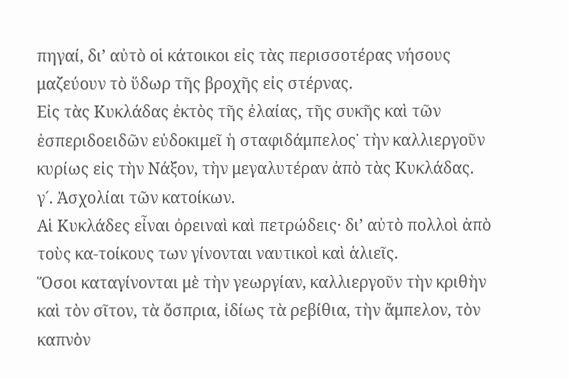πηγαί, δι’ αὐτὸ οἱ κάτοικοι εἰς τὰς περισσοτέρας νήσους μαζεύουν τὸ ὕδωρ τῆς βροχῆς εἰς στέρνας.
Εἰς τὰς Κυκλάδας ἐκτὸς τῆς ἐλαίας, τῆς συκῆς καὶ τῶν ἑσπεριδοειδῶν εὐδοκιμεῖ ἡ σταφιδάμπελος˙ τὴν καλλιεργοῦν κυρίως εἰς τὴν Νάξον, τὴν μεγαλυτέραν ἀπὸ τὰς Κυκλάδας.
γ´. Ἀσχολίαι τῶν κατοίκων.
Αἱ Κυκλάδες εἶναι ὀρειναὶ καὶ πετρώδεις· δι’ αὐτὸ πολλοὶ ἀπὸ τοὺς κα‑τοίκους των γίνονται ναυτικοὶ καὶ ἁλιεῖς.
Ὅσοι καταγίνονται μὲ τὴν γεωργίαν, καλλιεργοῦν τὴν κριθὴν καὶ τὸν σῖτον, τὰ ὄσπρια, ἰδίως τὰ ρεβίθια, τὴν ἄμπελον, τὸν καπνὸν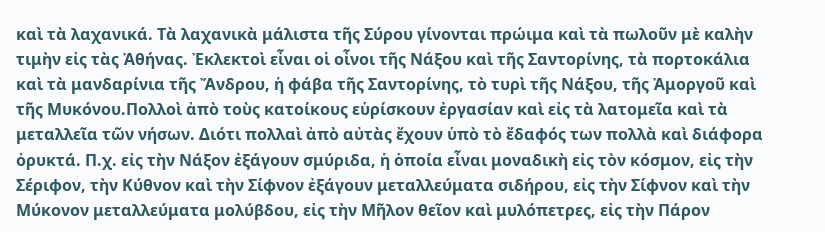καὶ τὰ λαχανικά. Τὰ λαχανικὰ μάλιστα τῆς Σύρου γίνονται πρώιμα καὶ τὰ πωλοῦν μὲ καλὴν τιμὴν εἰς τὰς Ἀθήνας. Ἐκλεκτοὶ εἶναι οἱ οἶνοι τῆς Νάξου καὶ τῆς Σαντορίνης, τὰ πορτοκάλια καὶ τὰ μανδαρίνια τῆς Ἄνδρου, ἡ φάβα τῆς Σαντορίνης, τὸ τυρὶ τῆς Νάξου, τῆς Ἀμοργοῦ καὶ τῆς Μυκόνου.Πολλοὶ ἀπὸ τοὺς κατοίκους εὑρίσκουν ἐργασίαν καὶ εἰς τὰ λατομεῖα καὶ τὰ μεταλλεῖα τῶν νήσων. Διότι πολλαὶ ἀπὸ αὐτὰς ἔχουν ὑπὸ τὸ ἔδαφός των πολλὰ καὶ διάφορα ὀρυκτά. Π.χ. εἰς τὴν Νάξον ἐξάγουν σμύριδα, ἡ ὁποία εἶναι μοναδικὴ εἰς τὸν κόσμον, εἰς τὴν Σέριφον, τὴν Κύθνον καὶ τὴν Σίφνον ἐξάγουν μεταλλεύματα σιδήρου, εἰς τὴν Σίφνον καὶ τὴν Μύκονον μεταλλεύματα μολύβδου, εἰς τὴν Μῆλον θεῖον καὶ μυλόπετρες, εἰς τὴν Πάρον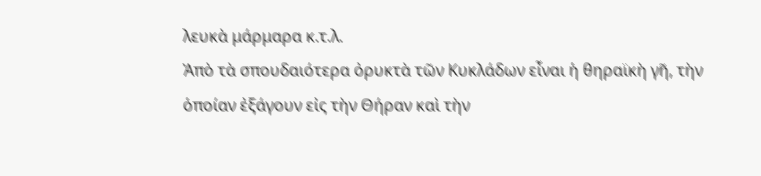λευκὰ μάρμαρα κ.τ.λ.
Ἀπὸ τὰ σπουδαιότερα ὀρυκτὰ τῶν Κυκλάδων εἶναι ἡ θηραϊκὴ γῆ, τὴν ὁποίαν ἐξάγουν εἰς τὴν Θήραν καὶ τὴν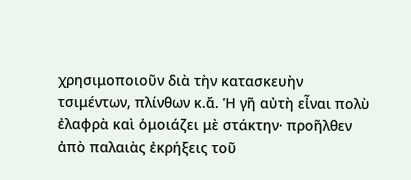χρησιμοποιοῦν διὰ τὴν κατασκευὴν τσιμέντων, πλίνθων κ.ἄ. Ἡ γῆ αὐτὴ εἶναι πολὺ ἐλαφρὰ καὶ ὁμοιάζει μὲ στάκτην· προῆλθεν ἀπὸ παλαιὰς ἐκρήξεις τοῦ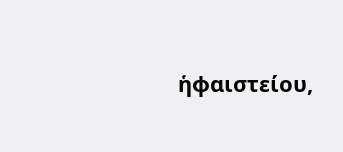ἡφαιστείου,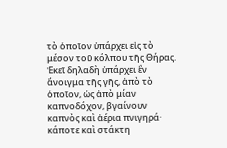τὸ ὁποῖον ὑπάρχει εἰς τὸ μέσον τοῦ κόλπου τῆς Θήρας.
Ἐκεῖ δηλαδὴ ὑπάρχει ἓν ἄνοιγμα τῆς γῆς, ἀπὸ τὸ ὁποῖον, ὡς ἀπὸ μίαν καπνοδόχον, βγαίνουν καπνὸς καὶ ἀέρια πνιγηρά· κάποτε καὶ στάκτη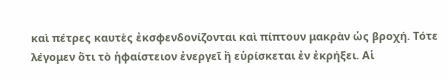καὶ πέτρες καυτὲς ἐκσφενδονίζονται καὶ πίπτουν μακρὰν ὡς βροχή. Τότε λέγομεν ὅτι τὸ ἡφαίστειον ἐνεργεῖ ἢ εὑρίσκεται ἐν ἐκρήξει. Αἱ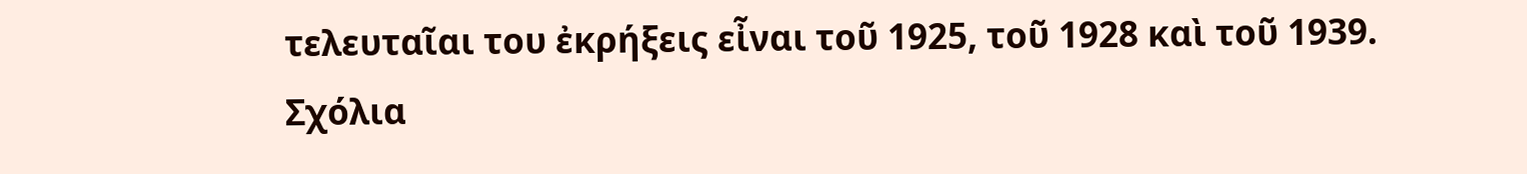τελευταῖαι του ἐκρήξεις εἶναι τοῦ 1925, τοῦ 1928 καὶ τοῦ 1939.
Σχόλια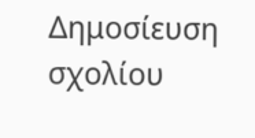Δημοσίευση σχολίου